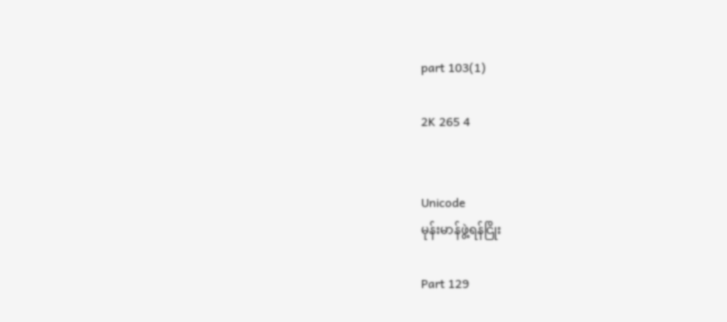part 103(1)

2K 265 4


Unicode
မုန်းမာန်ဖွဲ့ရန်ငြိုး

Part 129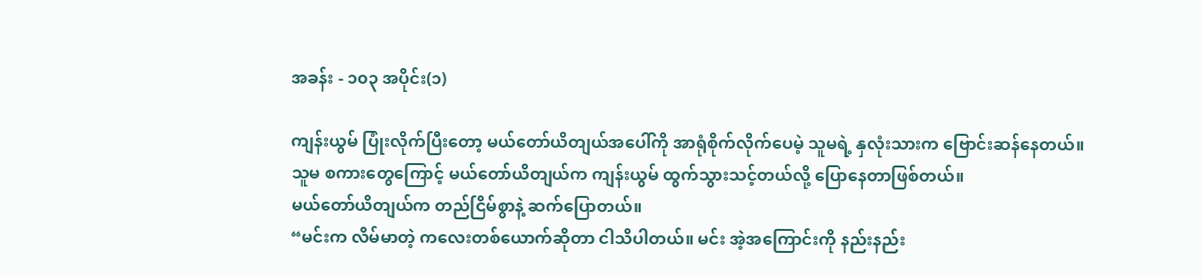အခန်း - ၁၀၃ အပိုင်း(၁)

ကျန်းယွမ် ပြုံးလိုက်ပြီးတော့ မယ်တော်ယိတျယ်အပေါ်ကို အာရုံစိုက်လိုက်ပေမဲ့ သူမရဲ့ နှလုံးသားက ဗြောင်းဆန်နေတယ်။
သူမ စကားတွေကြောင့် မယ်တော်ယိတျယ်က ကျန်းယွမ် ထွက်သွားသင့်တယ်လို့ ပြောနေတာဖြစ်တယ်။
မယ်တော်ယိတျယ်က တည်ငြိမ်စွာနဲ့ ဆက်ပြောတယ်။
“မင်းက လိမ်မာတဲ့ ကလေးတစ်ယောက်ဆိုတာ ငါသိပါတယ်။ မင်း အဲ့အကြောင်းကို နည်းနည်း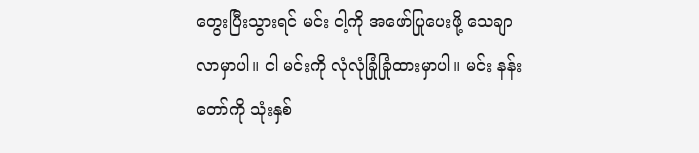တွေးပြီးသွားရင် မင်း ငါ့ကို အဖော်ပြုပေးဖို့ သေချာလာမှာပါ။ ငါ မင်းကို လုံလုံခြုံခြုံထားမှာပါ။ မင်း နန်းတော်ကို သုံးနှစ်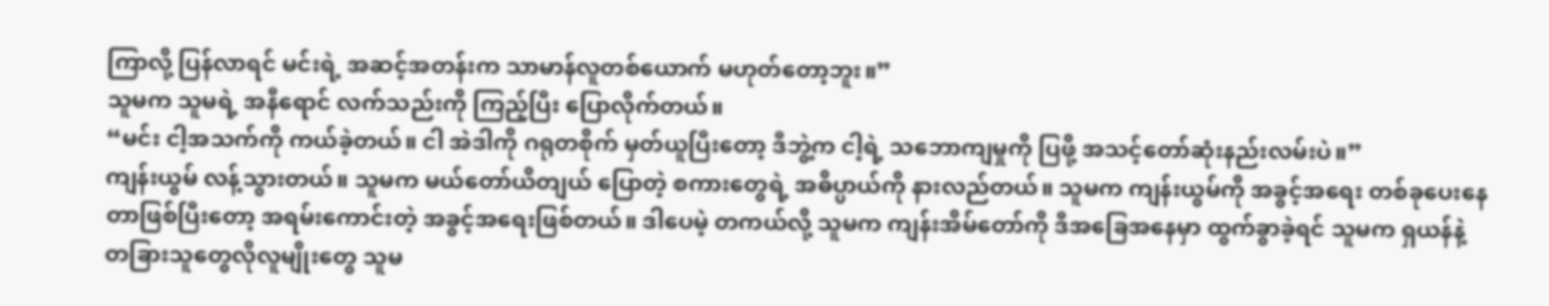ကြာလို့ ပြန်လာရင် မင်းရဲ့ အဆင့်အတန်းက သာမာန်လူတစ်ယောက် မဟုတ်တော့ဘူး။”
သူမက သူမရဲ့ အနီရောင် လက်သည်းကို ကြည့်ပြီး ပြောလိုက်တယ်။
“မင်း ငါ့အသက်ကို ကယ်ခဲ့တယ်။ ငါ အဲဒါကို ဂရုတစိုက် မှတ်ယူပြီးတော့ ဒီဘွဲ့က ငါ့ရဲ့ သဘောကျမှုကို ပြဖို့ အသင့်တော်ဆုံးနည်းလမ်းပဲ။”
ကျန်းယွမ် လန့်သွားတယ်။ သူမက မယ်တော်ယိတျယ် ပြောတဲ့ စကားတွေရဲ့ အဓိပ္ပာယ်ကို နားလည်တယ်။ သူမက ကျန်းယွမ်ကို အခွင့်အရေး တစ်ခုပေးနေတာဖြစ်ပြီးတော့ အရမ်းကောင်းတဲ့ အခွင့်အရေးဖြစ်တယ်။ ဒါပေမဲ့ တကယ်လို့ သူမက ကျန်းအိမ်တော်ကို ဒီအခြေအနေမှာ ထွက်ခွာခဲ့ရင် သူမက ရှယန်နဲ့ တခြားသူတွေလိုလူမျိုးတွေ သူမ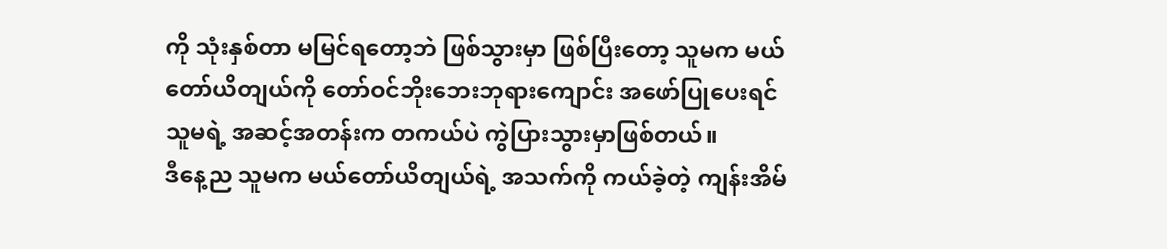ကို သုံးနှစ်တာ မမြင်ရတော့ဘဲ ဖြစ်သွားမှာ ဖြစ်ပြီးတော့ သူမက မယ်တော်ယိတျယ်ကို တော်ဝင်ဘိုးဘေးဘုရားကျောင်း အဖော်ပြုပေးရင် သူမရဲ့ အဆင့်အတန်းက တကယ်ပဲ ကွဲပြားသွားမှာဖြစ်တယ်။
ဒီနေ့ည သူမက မယ်တော်ယိတျယ်ရဲ့ အသက်ကို ကယ်ခဲ့တဲ့ ကျန်းအိမ်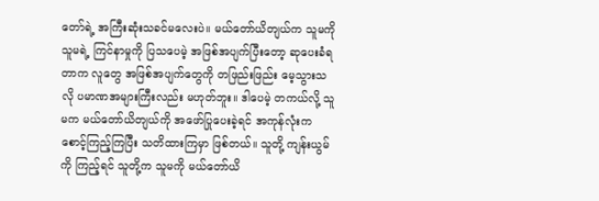တော်ရဲ့ အကြီးဆုံးသခင်မလေးပဲ။ မယ်တော်ယိတျယ်က သူမကို သူမရဲ့ ကြင်နာမှုကို ပြသပေမဲ့ အဖြစ်အပျက်ပြီးတော့ ဆုပေးခံရတာက လူတွေ အဖြစ်အပျက်တွေကို တဖြည်းဖြည်း မေ့သွားသလို ပမာဏအများကြီးလည်း မဟုတ်ဘူး။ ဒါပေမဲ့ တကယ်လို့ သူမက မယ်တော်ယိတျယ်ကို အဖော်ပြုပေးခဲ့ရင် အကုန်လုံးက စောင့်ကြည့်ကြပြီး သတိထားကြမှာ ဖြစ်တယ်။ သူတို့ ကျန်းယွမ်ကို ကြည့်ရင် သူတို့က သူမကို မယ်တော်ယိ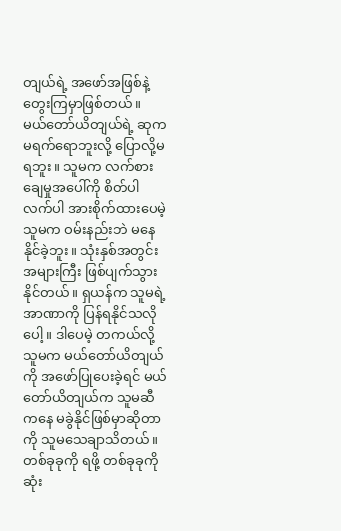တျယ်ရဲ့ အဖော်အဖြစ်နဲ့ တွေးကြမှာဖြစ်တယ်။
မယ်တော်ယိတျယ်ရဲ့ ဆုက မရက်ရောဘူးလို့ ပြောလို့မရဘူး။ သူမက လက်စားချေမှုအပေါ်ကို စိတ်ပါလက်ပါ အားစိုက်ထားပေမဲ့ သူမက ဝမ်းနည်းဘဲ မနေနိုင်ခဲ့ဘူး။ သုံးနှစ်အတွင်း အများကြီး ဖြစ်ပျက်သွားနိုင်တယ်။ ရှယန်က သူမရဲ့ အာဏာကို ပြန်ရနိုင်သလိုပေါ့။ ဒါပေမဲ့ တကယ်လို့ သူမက မယ်တော်ယိတျယ်ကို အဖော်ပြုပေးခဲ့ရင် မယ်တော်ယိတျယ်က သူမဆီကနေ မခွဲနိုင်ဖြစ်မှာဆိုတာကို သူမသေချာသိတယ်။
တစ်ခုခုကို ရဖို့ တစ်ခုခုကို ဆုံး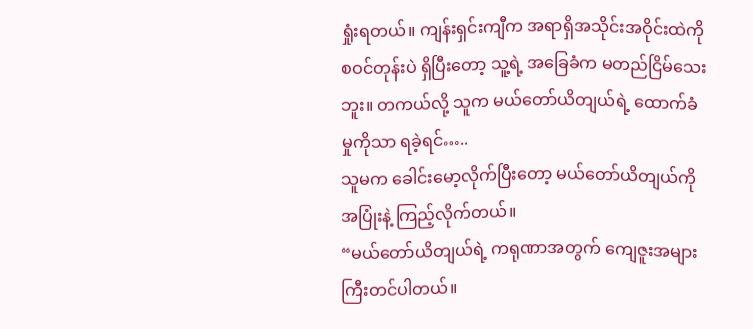ရှုံးရတယ်။ ကျန်းရှင်းကျီက အရာရှိအသိုင်းအဝိုင်းထဲကို စဝင်တုန်းပဲ ရှိပြီးတော့ သူ့ရဲ့ အခြေခံက မတည်ငြိမ်သေးဘူး။ တကယ်လို့ သူက မယ်တော်ယိတျယ်ရဲ့ ထောက်ခံမှုကိုသာ ရခဲ့ရင်…..
သူမက ခေါင်းမော့လိုက်ပြီးတော့ မယ်တော်ယိတျယ်ကို အပြုံးနဲ့ ကြည့်လိုက်တယ်။
“မယ်တော်ယိတျယ်ရဲ့ ကရုဏာအတွက် ကျေဇူးအများကြီးတင်ပါတယ်။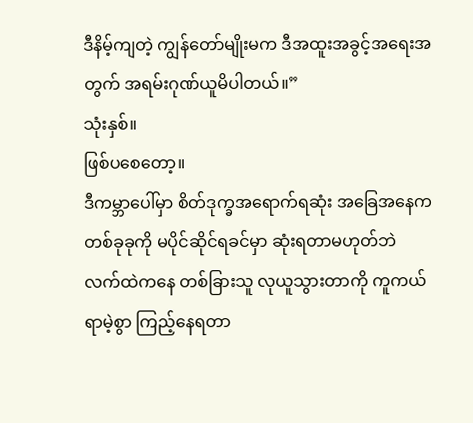ဒီနိမ့်ကျတဲ့ ကျွန်တော်မျိုးမက ဒီအထူးအခွင့်အရေးအတွက် အရမ်းဂုဏ်ယူမိပါတယ်။”
သုံးနှစ်။
ဖြစ်ပစေတော့။
ဒီကမ္ဘာပေါ်မှာ စိတ်ဒုက္ခအရောက်ရဆုံး အခြေအနေက တစ်ခုခုကို မပိုင်ဆိုင်ရခင်မှာ ဆုံးရတာမဟုတ်ဘဲ လက်ထဲကနေ တစ်ခြားသူ လုယူသွားတာကို ကူကယ်ရာမဲ့စွာ ကြည့်နေရတာ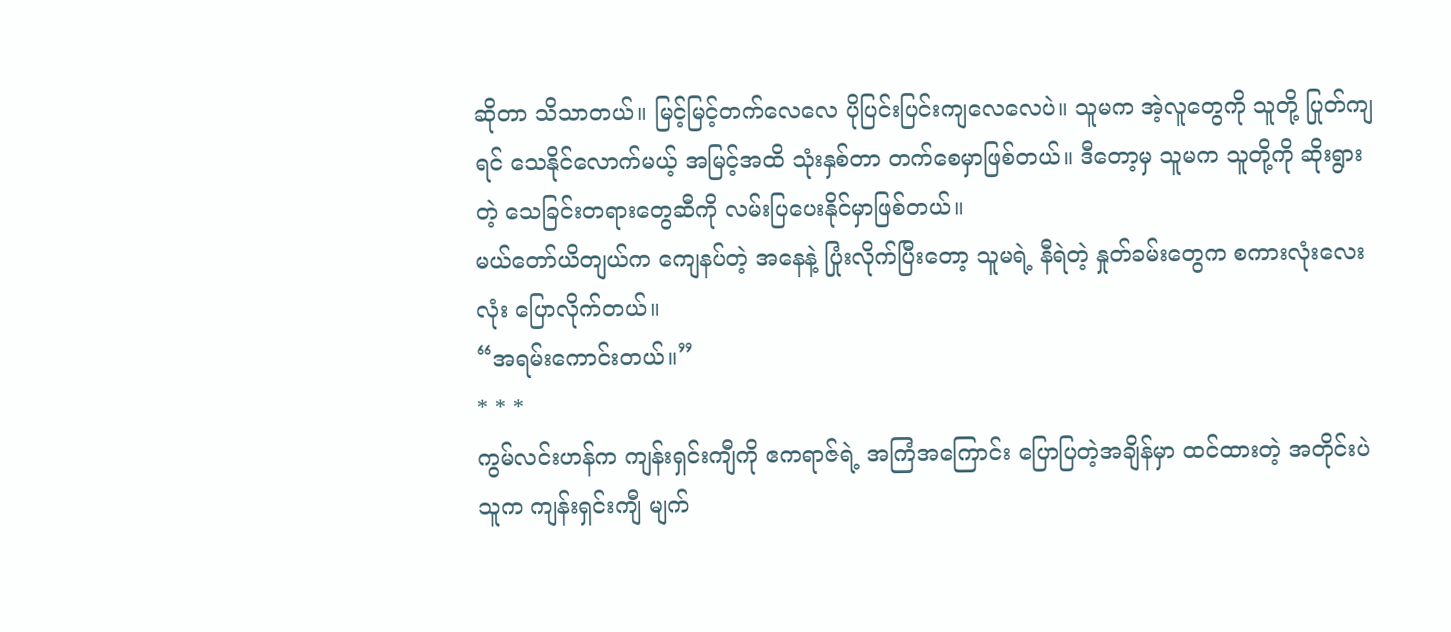ဆိုတာ သိသာတယ်။ မြင့်မြင့်တက်လေလေ ပိုပြင်းပြင်းကျလေလေပဲ။ သူမက အဲ့လူတွေကို သူတို့ ပြုတ်ကျရင် သေနိုင်လောက်မယ့် အမြင့်အထိ သုံးနှစ်တာ တက်စေမှာဖြစ်တယ်။ ဒီတော့မှ သူမက သူတို့ကို ဆိုးရွားတဲ့ သေခြင်းတရားတွေဆီကို လမ်းပြပေးနိုင်မှာဖြစ်တယ်။
မယ်တော်ယိတျယ်က ကျေနပ်တဲ့ အနေနဲ့ ပြုံးလိုက်ပြီးတော့ သူမရဲ့ နီရဲတဲ့ နှုတ်ခမ်းတွေက စကားလုံးလေးလုံး ပြောလိုက်တယ်။
“အရမ်းကောင်းတယ်။”
* * *
ကွမ်လင်းဟန်က ကျန်းရှင်းကျီကို ဧကရာဇ်ရဲ့ အကြံအကြောင်း ပြောပြတဲ့အချိန်မှာ ထင်ထားတဲ့ အတိုင်းပဲ သူက ကျန်းရှင်းကျီ မျက်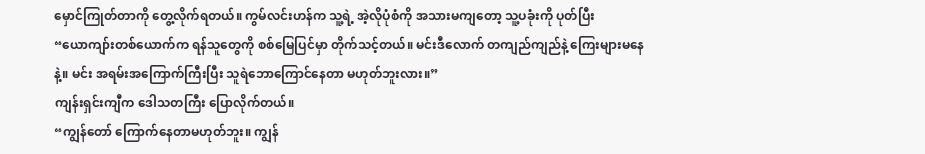မှောင်ကြုတ်တာကို တွေ့လိုက်ရတယ်။ ကွမ်လင်းဟန်က သူ့ရဲ့ အဲ့လိုပုံစံကို အသားမကျတော့ သူ့ပခုံးကို ပုတ်ပြီး
“ယောကျာ်းတစ်ယောက်က ရန်သူတွေကို စစ်မြေပြင်မှာ တိုက်သင့်တယ်။ မင်းဒီလောက် တကျည်ကျည်နဲ့ ကြေးများမနေနဲ့။ မင်း အရမ်းအကြောက်ကြီးပြီး သူရဲဘောကြောင်နေတာ မဟုတ်ဘူးလား။”
ကျန်းရှင်းကျီက ဒေါသတကြီး ပြောလိုက်တယ်။
“ကျွန်တော် ကြောက်နေတာမဟုတ်ဘူး။ ကျွန်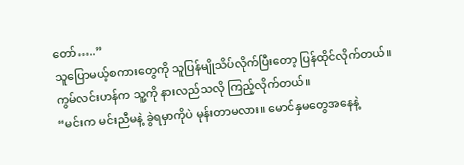တော်…..”
သူပြောမယ့်စကားတွေကို သူပြန်မျိုသိပ်လိုက်ပြီးတော့ ပြန်ထိုင်လိုက်တယ်။
ကွမ်လင်းဟန်က သူ့ကို နားလည်သလို ကြည့်လိုက်တယ်။
“မင်းက မင်းညီမနဲ့ ခွဲရမှာကိုပဲ မုန်းတာမလား။ မောင်နှမတွေအနေနဲ့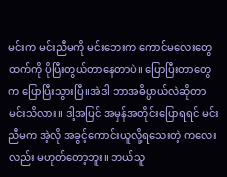မင်းက မင်းညီမကို မင်းဘေးက ကောင်မလေးတွေထက်ကို ပိုပြီးတွယ်တာနေတာပဲ။ ပြောပြီးတာတွေက ပြောပြီးသွားပြီ။အဲဒါ ဘာအဓိပ္ပာယ်လဲဆိုတာ မင်းသိလား။ ဒါ့အပြင် အမှန်အတိုင်းပြောရရင် မင်းညီမက အဲ့လို အခွင့်ကောင်းယူလို့ရသေးတဲ့ ကလေးလည်း မဟုတ်တော့ဘူး။ ဘယ်သူ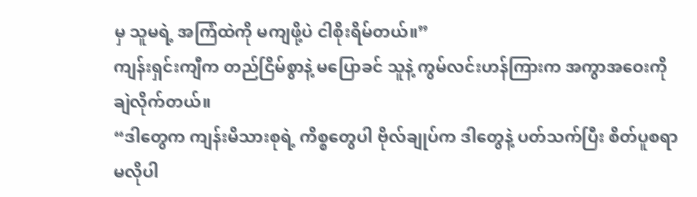မှ သူမရဲ့ အကြံထဲကို မကျဖို့ပဲ ငါစိုးရိမ်တယ်။”
ကျန်းရှင်းကျီက တည်ငြိမ်စွာနဲ့ မပြောခင် သူနဲ့ ကွမ်လင်းဟန်ကြားက အကွာအဝေးကို ချဲလိုက်တယ်။
“ဒါတွေက ကျန်းမိသားစုရဲ့ ကိစ္စတွေပါ ဗိုလ်ချုပ်က ဒါတွေနဲ့ ပတ်သက်ပြီး စိတ်ပူစရာ မလိုပါ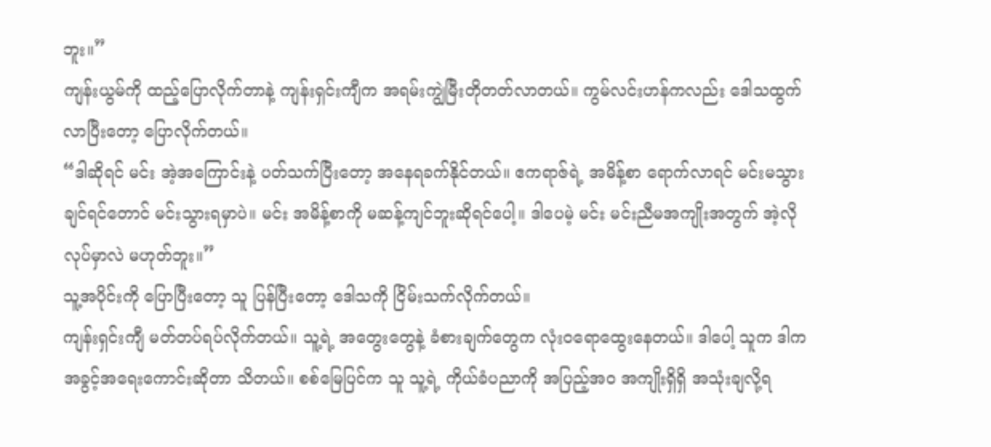ဘူး။”
ကျန်းယွမ်ကို ထည့်ပြောလိုက်တာနဲ့ ကျန်းရှင်းကျီက အရမ်းကျွဲမြီးတိုတတ်လာတယ်။ ကွမ်လင်းဟန်ကလည်း ဒေါသထွက်လာပြီးတော့ ပြောလိုက်တယ်။
“ဒါဆိုရင် မင်း အဲ့အကြောင်းနဲ့ ပတ်သက်ပြီးတော့ အနေရခက်နိုင်တယ်။ ဧကရာဇ်ရဲ့ အမိန့်စာ ရောက်လာရင် မင်းမသွားချင်ရင်တောင် မင်းသွားရမှာပဲ။ မင်း အမိန့်စာကို မဆန့်ကျင်ဘူးဆိုရင်ပေါ့။ ဒါပေမဲ့ မင်း မင်းညီမအကျိုးအတွက် အဲ့လို လုပ်မှာလဲ မဟုတ်ဘူး။”
သူ့အပိုင်းကို ပြောပြီးတော့ သူ ပြန်ပြီးတော့ ဒေါသကို ငြိမ်းသက်လိုက်တယ်။
ကျန်းရှင်းကျီ မတ်တပ်ရပ်လိုက်တယ်။ သူ့ရဲ့ အတွေးတွေနဲ့ ခံစားချက်တွေက လုံးဝရောထွေးနေတယ်။ ဒါပေါ့ သူက ဒါက အခွင့်အရေးကောင်းဆိုတာ သိတယ်။ စစ်မြေပြင်က သူ သူ့ရဲ့ ကိုယ်ခံပညာကို အပြည့်အဝ အကျိုးရှိရှိ အသုံးချလို့ရ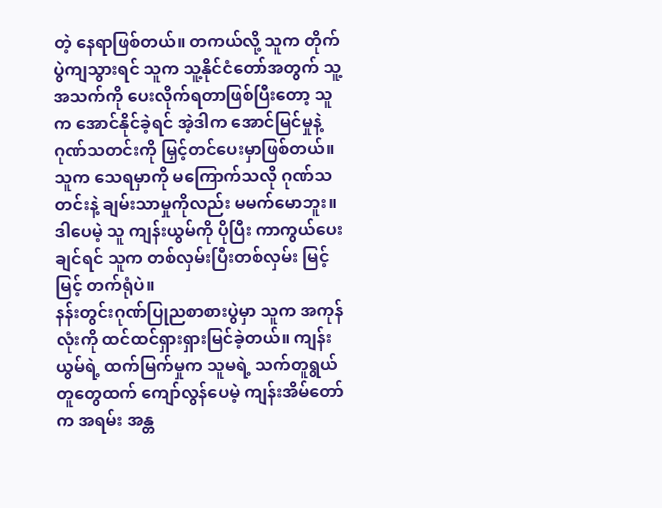တဲ့ နေရာဖြစ်တယ်။ တကယ်လို့ သူက တိုက်ပွဲကျသွားရင် သူက သူ့နိုင်ငံတော်အတွက် သူ့အသက်ကို ပေးလိုက်ရတာဖြစ်ပြီးတော့ သူက အောင်နိုင်ခဲ့ရင် အဲ့ဒါက အောင်မြင်မှုနဲ့ ဂုဏ်သတင်းကို မြှင့်တင်ပေးမှာဖြစ်တယ်။ သူက သေရမှာကို မကြောက်သလို ဂုဏ်သတင်းနဲ့ ချမ်းသာမှုကိုလည်း မမက်မောဘူး။ ဒါပေမဲ့ သူ ကျန်းယွမ်ကို ပိုပြီး ကာကွယ်ပေးချင်ရင် သူက တစ်လှမ်းပြီးတစ်လှမ်း မြင့်မြင့် တက်ရုံပဲ။
နန်းတွင်းဂုဏ်ပြုညစာစားပွဲမှာ သူက အကုန်လုံးကို ထင်ထင်ရှားရှားမြင်ခဲ့တယ်။ ကျန်းယွမ်ရဲ့ ထက်မြက်မှုက သူမရဲ့ သက်တူရွယ်တူတွေထက် ကျော်လွန်ပေမဲ့ ကျန်းအိမ်တော်က အရမ်း အန္တ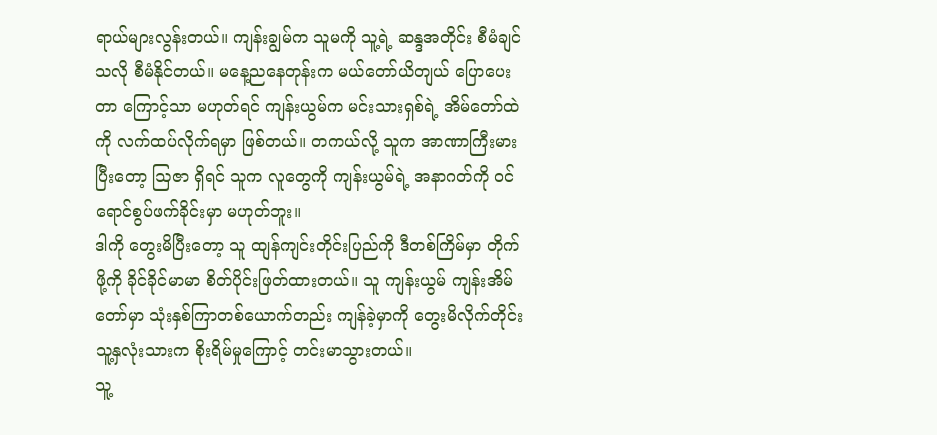ရာယ်များလွန်းတယ်။ ကျန်းချွမ်က သူမကို သူ့ရဲ့ ဆန္ဒအတိုင်း စီမံချင်သလို စီမံနိုင်တယ်။ မနေ့ညနေတုန်းက မယ်တော်ယိတျယ် ပြောပေးတာ ကြောင့်သာ မဟုတ်ရင် ကျန်းယွမ်က မင်းသားရှစ်ရဲ့ အိမ်တော်ထဲကို လက်ထပ်လိုက်ရမှာ ဖြစ်တယ်။ တကယ်လို့ သူက အာဏာကြီးမားပြီးတော့ ဩဇာ ရှိရင် သူက လူတွေကို ကျန်းယွမ်ရဲ့ အနာဂတ်ကို ဝင်ရောင်စွပ်ဖက်ခိုင်းမှာ မဟုတ်ဘူး။
ဒါကို တွေးမိပြီးတော့ သူ ထျန်ကျင်းတိုင်းပြည်ကို ဒီတစ်ကြိမ်မှာ တိုက်ဖို့ကို ခိုင်ခိုင်မာမာ စိတ်ပိုင်းဖြတ်ထားတယ်။ သူ ကျန်းယွမ် ကျန်းအိမ်တော်မှာ သုံးနှစ်ကြာတစ်ယောက်တည်း ကျန်ခဲ့မှာကို တွေးမိလိုက်တိုင်း သူ့နှလုံးသားက စိုးရိမ်မှုကြောင့် တင်းမာသွားတယ်။
သူ့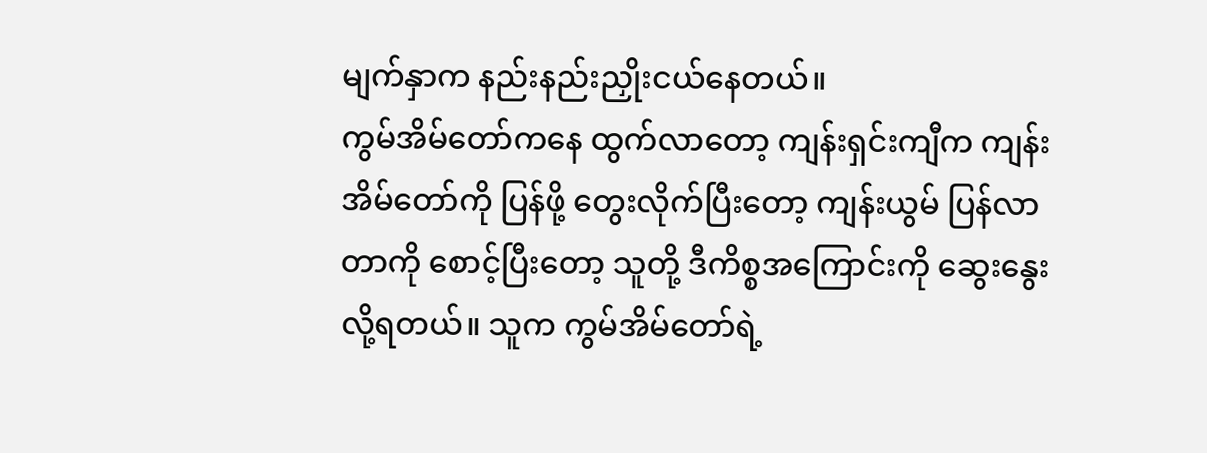မျက်နှာက နည်းနည်းညှိုးငယ်နေတယ်။
ကွမ်အိမ်တော်ကနေ ထွက်လာတော့ ကျန်းရှင်းကျီက ကျန်းအိမ်တော်ကို ပြန်ဖို့ တွေးလိုက်ပြီးတော့ ကျန်းယွမ် ပြန်လာတာကို စောင့်ပြီးတော့ သူတို့ ဒီကိစ္စအကြောင်းကို ဆွေးနွေးလို့ရတယ်။ သူက ကွမ်အိမ်တော်ရဲ့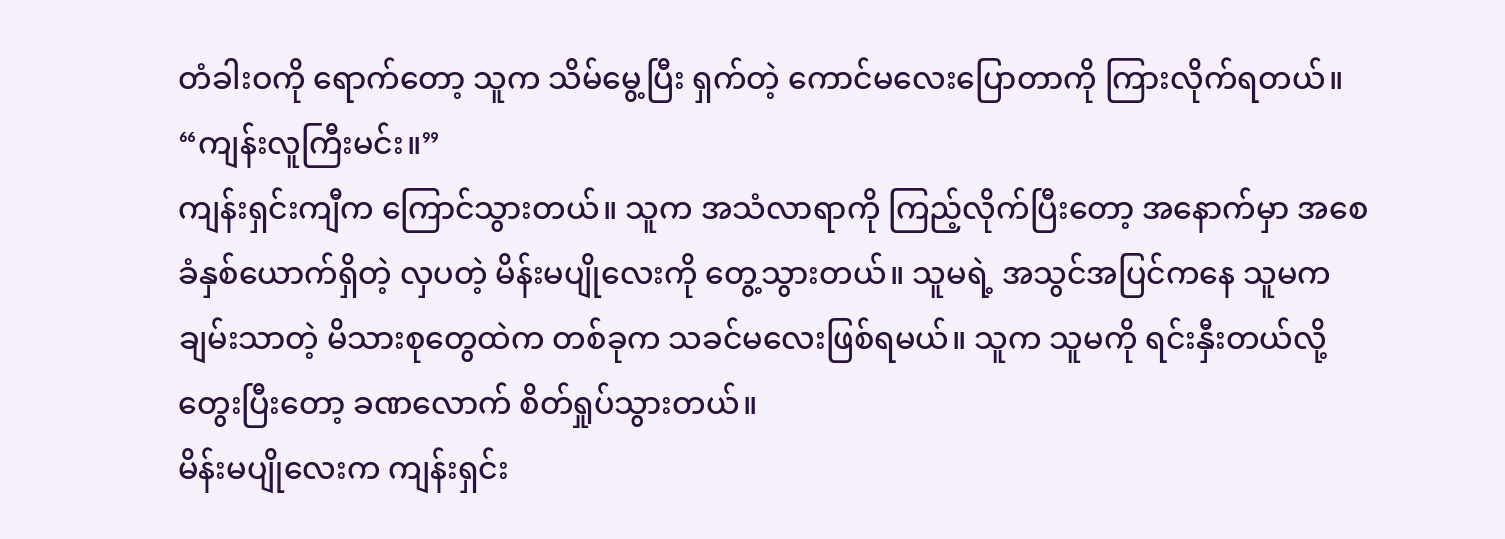တံခါးဝကို ရောက်တော့ သူက သိမ်မွေ့ပြီး ရှက်တဲ့ ကောင်မလေးပြောတာကို ကြားလိုက်ရတယ်။
“ကျန်းလူကြီးမင်း။”
ကျန်းရှင်းကျီက ကြောင်သွားတယ်။ သူက အသံလာရာကို ကြည့်လိုက်ပြီးတော့ အနောက်မှာ အစေခံနှစ်ယောက်ရှိတဲ့ လှပတဲ့ မိန်းမပျိုလေးကို တွေ့သွားတယ်။ သူမရဲ့ အသွင်အပြင်ကနေ သူမက ချမ်းသာတဲ့ မိသားစုတွေထဲက တစ်ခုက သခင်မလေးဖြစ်ရမယ်။ သူက သူမကို ရင်းနှီးတယ်လို့ တွေးပြီးတော့ ခဏလောက် စိတ်ရှုပ်သွားတယ်။
မိန်းမပျိုလေးက ကျန်းရှင်း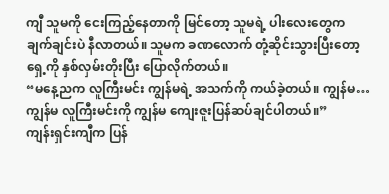ကျီ သူမကို ငေးကြည့်နေတာကို မြင်တော့ သူမရဲ့ ပါးလေးတွေက ချက်ချင်းပဲ နီလာတယ်။ သူမက ခဏလောက် တုံ့ဆိုင်းသွားပြီးတော့ ရှေ့ကို နှစ်လှမ်းတိုးပြီး ပြောလိုက်တယ်။
“မနေ့ညက လူကြီးမင်း ကျွန်မရဲ့ အသက်ကို ကယ်ခဲ့တယ်။ ကျွန်မ… ကျွန်မ လူကြီးမင်းကို ကျွန်မ ကျေးဇူးပြန်ဆပ်ချင်ပါတယ်။”
ကျန်းရှင်းကျီက ပြန်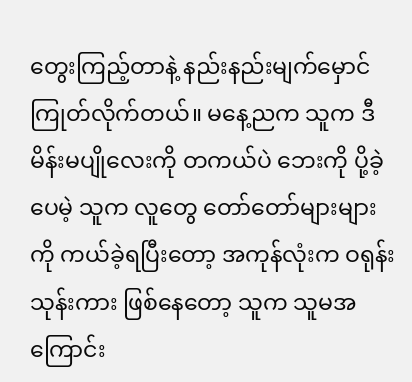တွေးကြည့်တာနဲ့ နည်းနည်းမျက်မှောင်ကြုတ်လိုက်တယ်။ မနေ့ညက သူက ဒီမိန်းမပျိုလေးကို တကယ်ပဲ ဘေးကို ပို့ခဲ့ပေမဲ့ သူက လူတွေ တော်တော်များများကို ကယ်ခဲ့ရပြီးတော့ အကုန်လုံးက ဝရုန်းသုန်းကား ဖြစ်နေတော့ သူက သူမအကြောင်း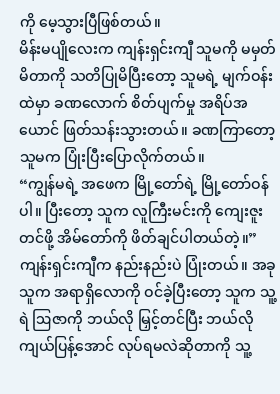ကို မေ့သွားပြီဖြစ်တယ်။
မိန်းမပျိုလေးက ကျန်းရှင်းကျီ သူမကို မမှတ်မိတာကို သတိပြုမိပြီးတော့ သူမရဲ့ မျက်ဝန်းထဲမှာ ခဏလောက် စိတ်ပျက်မှု အရိပ်အယောင် ဖြတ်သန်းသွားတယ်။ ခဏကြာတော့ သူမက ပြုံးပြီးပြောလိုက်တယ်။
“ကျွန်မရဲ့ အဖေက မြို့တော်ရဲ့ မြို့တော်ဝန်ပါ။ ပြီးတော့ သူက လူကြီးမင်းကို ကျေးဇူးတင်ဖို့ အိမ်တော်ကို ဖိတ်ချင်ပါတယ်တဲ့။”
ကျန်းရှင်းကျီက နည်းနည်းပဲ ပြုံးတယ်။ အခု သူက အရာရှိလောကို ဝင်ခဲ့ပြီးတော့ သူက သူ့ရဲ ဩဇာကို ဘယ်လို မြှင့်တင်ပြီး ဘယ်လို ကျယ်ပြန့်အောင် လုပ်ရမလဲဆိုတာကို သူ့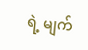ရဲ့ မျက်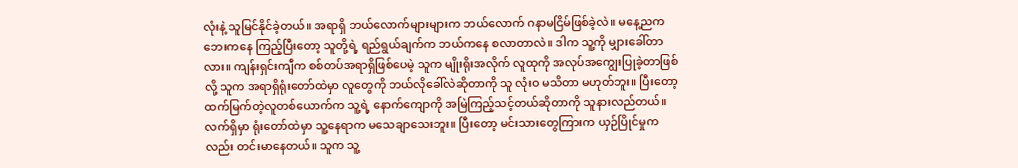လုံးနဲ့ သူမြင်နိုင်ခဲ့တယ်။ အရာရှိ ဘယ်လောက်များများက ဘယ်လောက် ဂနာမငြိမ်ဖြစ်ခဲ့လဲ။ မနေ့ညက ဘေးကနေ ကြည့်ပြီးတော့ သူတို့ရဲ့ ရည်ရွယ်ချက်က ဘယ်ကနေ စလာတာလဲ။ ဒါက သူ့ကို မျှားခေါ်တာလား။ ကျန်းရှင်းကျီက စစ်တပ်အရာရှိဖြစ်ပေမဲ့ သူက မျိုးရိုးအလိုက် လူထုကို အလုပ်အကျွေးပြုခဲ့တာဖြစ်လို့ သူက အရာရှိရုံးတော်ထဲမှာ လူတွေကို ဘယ်လိုခေါ်လဲဆိုတာကို သူ လုံးဝ မသိတာ မဟုတ်ဘူး။ ပြီးတော့ ထက်မြက်တဲ့လူတစ်ယောက်က သူ့ရဲ့ နောက်ကျောကို အမြဲကြည့်သင့်တယ်ဆိုတာကို သူနားလည်တယ်။ လက်ရှိမှာ ရုံးတော်ထဲမှာ သူ့နေရာက မသေချာသေးဘူး။ ပြီးတော့ မင်းသားတွေကြားက ယှဉ်ပြိုင်မှုကလည်း တင်းမာနေတယ်။ သူက သူ့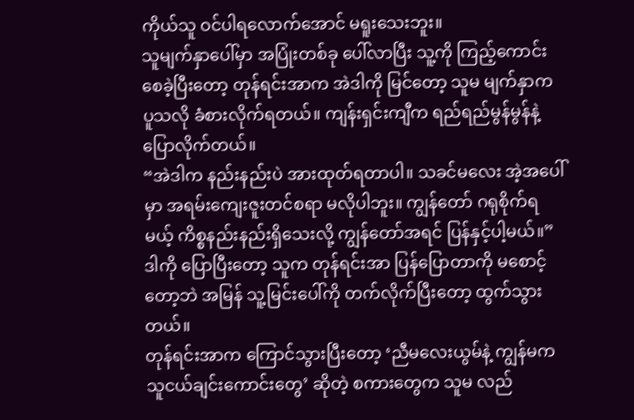ကိုယ်သူ ဝင်ပါရလောက်အောင် မရူးသေးဘူး။
သူမျက်နှာပေါ်မှာ အပြုံးတစ်ခု ပေါ်လာပြီး သူ့ကို ကြည့်ကောင်းစေခဲ့ပြီးတော့ တုန်ရင်းအာက အဲဒါကို မြင်တော့ သူမ မျက်နှာက ပူသလို ခံစားလိုက်ရတယ်။ ကျန်းရှင်းကျီက ရည်ရည်မွန်မွန်နဲ့ ပြောလိုက်တယ်။
“အဲဒါက နည်းနည်းပဲ အားထုတ်ရတာပါ။ သခင်မလေး အဲ့အပေါ်မှာ အရမ်းကျေးဇူးတင်စရာ မလိုပါဘူး။ ကျွန်တော် ဂရုစိုက်ရမယ့် ကိစ္စနည်းနည်းရှိသေးလို့ ကျွန်တော်အရင် ပြန်နှင့်ပါ့မယ်။”
ဒါကို ပြောပြီးတော့ သူက တုန်ရင်းအာ ပြန်ပြောတာကို မစောင့်တော့ဘဲ အမြန် သူ့မြင်းပေါ်ကို တက်လိုက်ပြီးတော့ ထွက်သွားတယ်။
တုန်ရင်းအာက ကြောင်သွားပြီးတော့ ‘ညီမလေးယွမ်နဲ့ ကျွန်မက သူငယ်ချင်းကောင်းတွေ’ ဆိုတဲ့ စကားတွေက သူမ လည်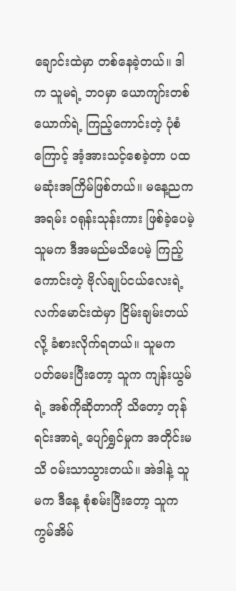ချောင်းထဲမှာ တစ်နေခဲ့တယ်။ ဒါက သူမရဲ့ ဘဝမှာ ယောကျာ်းတစ်ယောက်ရဲ့ ကြည့်ကောင်းတဲ့ ပုံစံကြောင့် အံ့အားသင့်စေခဲ့တာ ပထမဆုံးအကြိမ်ဖြစ်တယ်။ မနေ့ညက အရမ်း ဝရုန်းသုန်းကား ဖြစ်ခဲ့ပေမဲ့ သူမက ဒီအမည်မသိပေမဲ့ ကြည့်ကောင်းတဲ့ ဗိုလ်ချုပ်ငယ်လေးရဲ့ လက်မောင်းထဲမှာ ငြိမ်းချမ်းတယ်လို့ ခံစားလိုက်ရတယ်။ သူမက ပတ်မေးပြီးတော့ သူက ကျန်းယွမ်ရဲ့ အစ်ကိုဆိုတာကို သိတော့ တုန်ရင်းအာရဲ့ ပျော်ရွှင်မှုက အတိုင်းမသိ ဝမ်းသာသွားတယ်။ အဲဒါနဲ့ သူမက ဒီနေ့ စုံစမ်းပြီးတော့ သူက ကွမ်အိမ်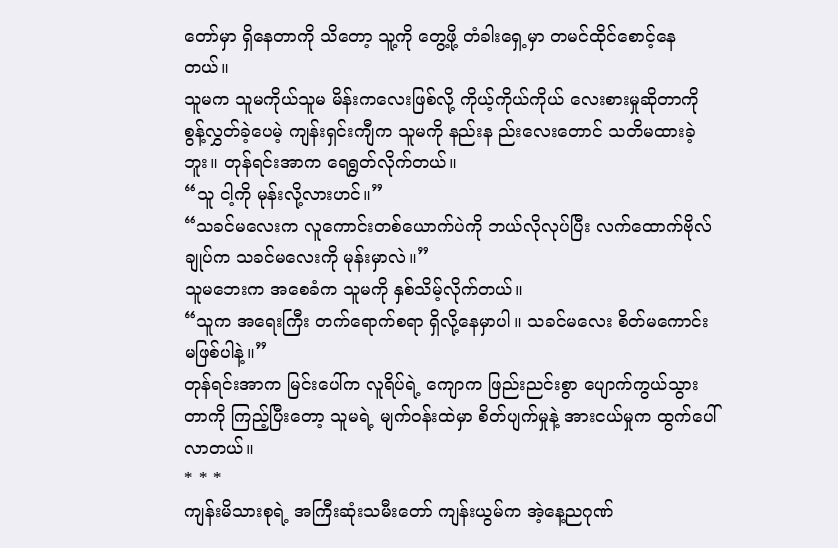တော်မှာ ရှိနေတာကို သိတော့ သူ့ကို တွေ့ဖို့ တံခါးရှေ့မှာ တမင်ထိုင်စောင့်နေတယ်။
သူမက သူမကိုယ်သူမ မိန်းကလေးဖြစ်လို့ ကိုယ့်ကိုယ်ကိုယ် လေးစားမှုဆိုတာကို စွန့်လွှတ်ခဲ့ပေမဲ့ ကျန်းရှင်းကျီက သူမကို နည်းန ည်းလေးတောင် သတိမထားခဲ့ဘူး။ တုန်ရင်းအာက ရေရွတ်လိုက်တယ်။
“သူ ငါ့ကို မုန်းလို့လားဟင်။”
“သခင်မလေးက လူကောင်းတစ်ယောက်ပဲကို ဘယ်လိုလုပ်ပြီး လက်ထောက်ဗိုလ်ချုပ်က သခင်မလေးကို မုန်းမှာလဲ။”
သူမဘေးက အစေခံက သူမကို နှစ်သိမ့်လိုက်တယ်။
“သူက အရေးကြီး တက်ရောက်စရာ ရှိလို့နေမှာပါ။ သခင်မလေး စိတ်မကောင်း မဖြစ်ပါနဲ့။”
တုန်ရင်းအာက မြင်းပေါ်က လူရိပ်ရဲ့ ကျောက ဖြည်းညင်းစွာ ပျောက်ကွယ်သွားတာကို ကြည့်ပြီးတော့ သူမရဲ့ မျက်ဝန်းထဲမှာ စိတ်ပျက်မှုနဲ့ အားငယ်မှုက ထွက်ပေါ်လာတယ်။
* * *
ကျန်းမိသားစုရဲ့ အကြီးဆုံးသမီးတော် ကျန်းယွမ်က အဲ့နေ့ညဂုဏ်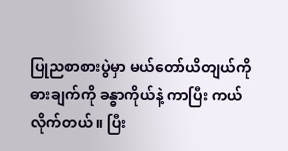ပြုညစာစားပွဲမှာ မယ်တော်ယိတျယ်ကို ဓားချက်ကို ခန္ဓာကိုယ်နဲ့ ကာပြီး ကယ်လိုက်တယ်။ ပြီး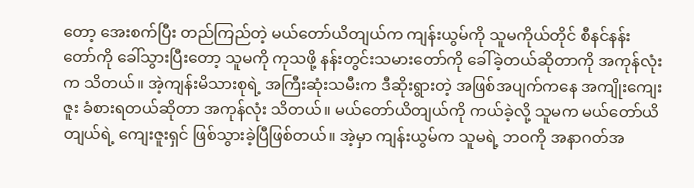တော့ အေးစက်ပြီး တည်ကြည်တဲ့ မယ်တော်ယိတျယ်က ကျန်းယွမ်ကို သူမကိုယ်တိုင် စီနင်နန်းတော်ကို ခေါ်သွားပြီးတော့ သူမကို ကုသဖို့ နန်းတွင်းသမားတော်ကို ခေါ်ခဲ့တယ်ဆိုတာကို အကုန်လုံးက သိတယ်။ အဲ့ကျန်းမိသားစုရဲ့ အကြီးဆုံးသမီးက ဒီဆိုးရွားတဲ့ အဖြစ်အပျက်ကနေ အကျိုးကျေးဇူး ခံစားရတယ်ဆိုတာ အကုန်လုံး သိတယ်။ မယ်တော်ယိတျယ်ကို ကယ်ခဲ့လို့ သူမက မယ်တော်ယိတျယ်ရဲ့ ကျေးဇူးရှင် ဖြစ်သွားခဲ့ပြီဖြစ်တယ်။ အဲ့မှာ ကျန်းယွမ်က သူမရဲ့ ဘဝကို အနာဂတ်အ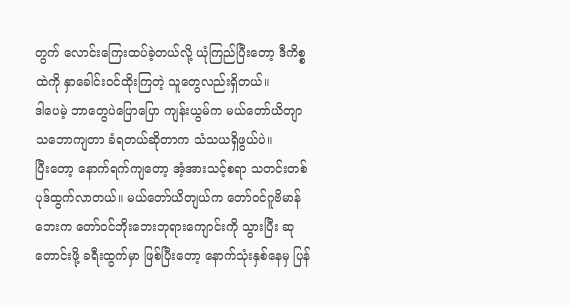တွက် လောင်းကြေးထပ်ခဲ့တယ်လို့ ယုံကြည်ပြီးတော့ ဒီကိစ္စထဲကို နှာခေါင်းဝင်ထိုးကြတဲ့ သူတွေလည်းရှိတယ်။
ဒါပေမဲ့ ဘာတွေပဲပြောပြော ကျန်းယွမ်က မယ်တော်ယိတျာ သဘောကျတာ ခံရတယ်ဆိုတာက သံသယရှိဖွယ်ပဲ။
ပြီးတော့‌ နောက်ရက်ကျတော့ အံ့အားသင့်စရာ သတင်းတစ်ပုဒ်ထွက်လာတယ်။ မယ်တော်ယိတျယ်က တော်ဝင်ဂူဗိမာန်ဘေးက တော်ဝင်ဘိုးဘေးဘုရားကျောင်းကို သွားပြီး ဆုတောင်းဖို့ ခရီးထွက်မှာ ဖြစ်ပြီးတော့ နောက်သုံးနှစ်နေမှ ပြန်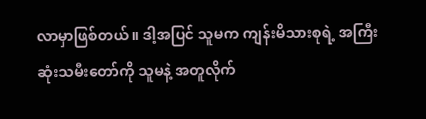လာမှာဖြစ်တယ်။ ဒါ့အပြင် သူမက ကျန်းမိသားစုရဲ့ အကြီးဆုံးသမီးတော်ကို သူမနဲ့ အတူလိုက်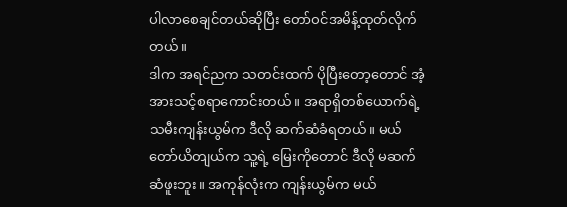ပါလာစေချင်တယ်ဆိုပြီး တော်ဝင်အမိန့်ထုတ်လိုက်တယ်။
ဒါက အရင်ညက သတင်းထက် ပိုပြီးတော့တောင် အံ့အားသင့်စရာကောင်းတယ်။ အရာရှိတစ်ယောက်ရဲ့ သမီးကျန်းယွမ်က ဒီလို ဆက်ဆံခံရတယ်။ မယ်တော်ယိတျယ်က သူ့ရဲ့ မြေးကိုတောင် ဒီလို မဆက်ဆံဖူးဘူး။ အကုန်လုံးက ကျန်းယွမ်က မယ်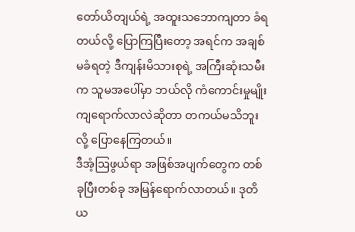တော်ယိတျယ်ရဲ့ အထူးသဘောကျတာ ခံရတယ်လို့ ပြောကြပြီးတော့ အရင်က အချစ်မခံရတဲ့ ဒီကျန်းမိသားစုရဲ့ အကြီးဆုံးသမီးက သူမအပေါ်မှာ ဘယ်လို ကံကောင်းမှုမျိုး ကျရောက်လာလဲဆိုတာ တကယ်မသိဘူးလို့ ပြောနေကြတယ်။
ဒီအံ့ဩဖွယ်ရာ အဖြစ်အပျက်တွေက တစ်ခုပြီးတစ်ခု အမြန်ရောက်လာတယ်။ ဒုတိယ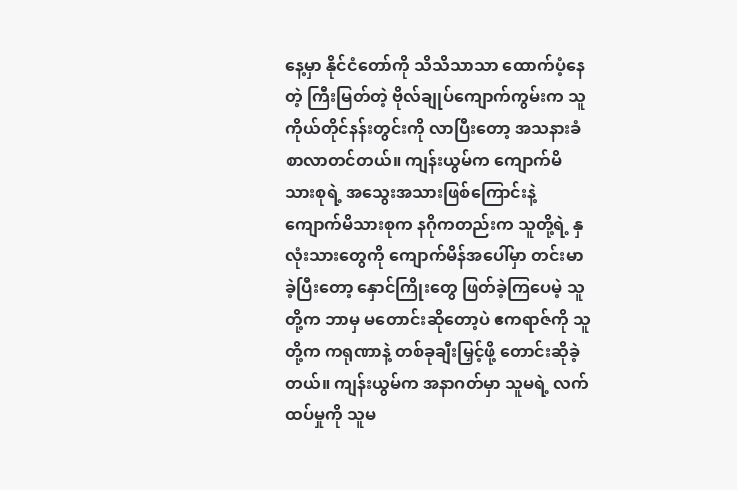နေ့မှာ နိုင်ငံတော်ကို သိသိသာသာ ထောက်ပံ့နေတဲ့ ကြီးမြတ်တဲ့ ဗိုလ်ချုပ်ကျောက်ကွမ်းက သူကိုယ်တိုင်နန်းတွင်းကို လာပြီးတော့ အသနားခံစာလာတင်တယ်။ ကျန်းယွမ်က ကျောက်မိသားစုရဲ့ အသွေးအသားဖြစ်ကြောင်းနဲ့ ကျောက်မိသားစုက နဂိုကတည်းက သူတို့ရဲ့ နှလုံးသားတွေကို ကျောက်မိန်အပေါ်မှာ တင်းမာခဲ့ပြီးတော့ နှောင်ကြိုးတွေ ဖြတ်ခဲ့ကြပေမဲ့ သူတို့က ဘာမှ မတောင်းဆိုတော့ပဲ ဧကရာဇ်ကို သူတို့က ကရုဏာနဲ့ တစ်ခုချီးမြှင့်ဖို့ တောင်းဆိုခဲ့တယ်။ ကျန်းယွမ်က အနာဂတ်မှာ သူမရဲ့ လက်ထပ်မှုကို သူမ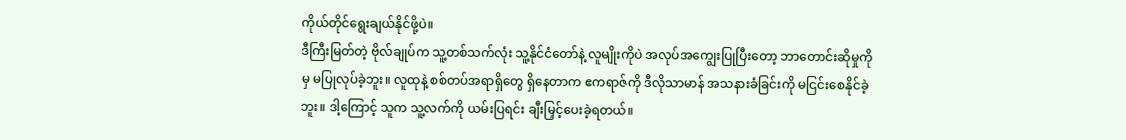ကိုယ်တိုင်ရွေးချယ်နိုင်ဖို့ပဲ။
ဒီကြီးမြတ်တဲ့ ဗိုလ်ချုပ်က သူ့တစ်သက်လုံး သူ့နိုင်ငံတော်နဲ့ လူမျိုးကိုပဲ အလုပ်အကျွေးပြုပြီးတော့ ဘာတောင်းဆိုမှုကိုမှ မပြုလုပ်ခဲ့ဘူး။ လူထုနဲ့ စစ်တပ်အရာရှိတွေ ရှိနေတာက ဧကရာဇ်ကို ဒီလိုသာမာန် အသနားခံခြင်းကို မငြင်းစေနိုင်ခဲ့ဘူး။ ဒါ့ကြောင့် သူက သူ့လက်ကို ယမ်းပြရင်း ချီးမြှင့်ပေးခဲ့ရတယ်။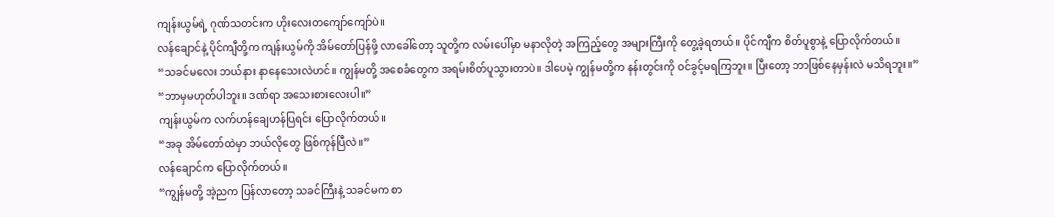ကျန်းယွမ်ရဲ့ ဂုဏ်သတင်းက ဟိုးလေးတကျော်ကျော်ပဲ။
လန်ချောင်နဲ့ ပိုင်ကျီတို့က ကျန်းယွမ်ကို အိမ်တော်ပြန်ဖို့ လာခေါ်တော့ သူတို့က လမ်းပေါ်မှာ မနာလိုတဲ့ အကြည့်တွေ အများကြီးကို တွေ့ခဲ့ရတယ်။ ပိုင်ကျီက စိတ်ပူစွာနဲ့ ပြောလိုက်တယ်။
“သခင်မလေး ဘယ်နား နာနေသေးလဲဟင်။ ကျွန်မတို့ အစေခံတွေက အရမ်းစိတ်ပူသွားတာပဲ။ ဒါပေမဲ့ ကျွန်မတို့က နန်းတွင်းကို ဝင်ခွင့်မရကြဘူး။ ပြီးတော့ ဘာဖြစ်နေမှန်းလဲ မသိရဘူး။”
“ဘာမှမဟုတ်ပါဘူး။ ဒဏ်ရာ အသေးစားလေးပါ။”
ကျန်းယွမ်က လက်ဟန်ချေဟန်ပြရင်း ပြောလိုက်တယ်။
“အခု အိမ်တော်ထဲမှာ ဘယ်လိုတွေ ဖြစ်ကုန်ပြီလဲ။”
လန်ချောင်က ပြောလိုက်တယ်။
“ကျွန်မတို့ အဲ့ညက ပြန်လာတော့ သခင်ကြီးနဲ့ သခင်မက စာ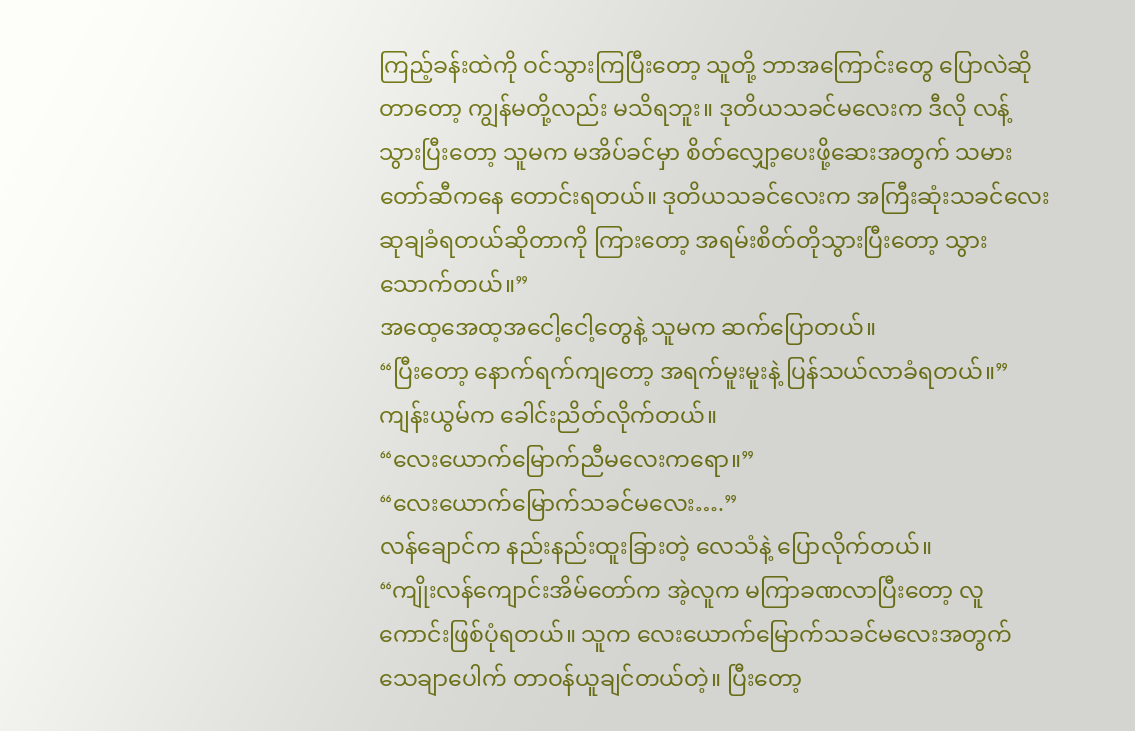ကြည့်ခန်းထဲကို ဝင်သွားကြပြီးတော့ သူတို့ ဘာအကြောင်းတွေ ပြောလဲဆိုတာတော့ ကျွန်မတို့လည်း မသိရဘူး။ ဒုတိယသခင်မလေးက ဒီလို လန့်သွားပြီးတော့ သူမက မအိပ်ခင်မှာ စိတ်လျှော့ပေးဖို့ဆေးအတွက် သမားတော်ဆီကနေ တောင်းရတယ်။ ဒုတိယသခင်လေးက အကြီးဆုံးသခင်လေး ဆုချခံရတယ်ဆိုတာကို ကြားတော့ အရမ်းစိတ်တိုသွားပြီးတော့ သွားသောက်တယ်။”
အထေ့အေထ့အငေါ့ငေါ့တွေနဲ့ သူမက ဆက်ပြောတယ်။
“ပြီးတော့ နောက်ရက်ကျတော့ အရက်မူးမူးနဲ့ ပြန်သယ်လာခံရတယ်။”
ကျန်းယွမ်က ခေါင်းညိတ်လိုက်တယ်။
“လေးယောက်မြောက်ညီမလေးကရော။”
“လေးယောက်မြောက်သခင်မလေး….”
လန်ချောင်က နည်းနည်းထူးခြားတဲ့ လေသံနဲ့ ပြောလိုက်တယ်။
“ကျိုးလန်ကျောင်းအိမ်တော်က အဲ့လူက မကြာခဏလာပြီးတော့ လူကောင်းဖြစ်ပုံရတယ်။ သူက လေးယောက်မြောက်သခင်မလေးအတွက် သေချာပေါက် တာဝန်ယူချင်တယ်တဲ့။ ပြီးတော့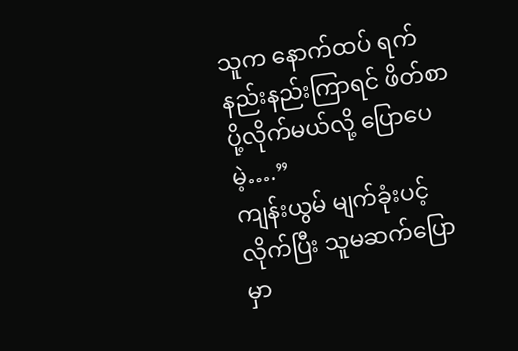သူက နောက်ထပ် ရက်နည်းနည်းကြာရင် ဖိတ်စာပို့လိုက်မယ်လို့ ပြောပေမဲ့….”
ကျန်းယွမ် မျက်ခုံးပင့်လိုက်ပြီး သူမဆက်ပြောမှာ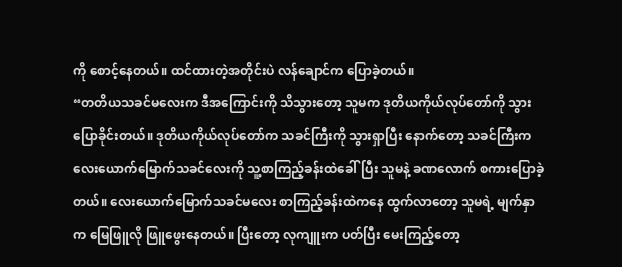ကို စောင့်နေတယ်။ ထင်ထားတဲ့အတိုင်းပဲ လန်ချောင်က ပြောခဲ့တယ်။
“တတိယသခင်မလေးက ဒီအကြောင်းကို သိသွားတော့ သူမက ဒုတိယကိုယ်လုပ်တော်ကို သွားပြောခိုင်းတယ်။ ဒုတိယကိုယ်လုပ်တော်က သခင်ကြီးကို သွားရှာပြီး နောက်တော့ သခင်ကြီးက လေးယောက်မြောက်သခင်လေးကို သူ့စာကြည့်ခန်းထဲခေါ်ပြီး သူမနဲ့ ခဏလောက် စကားပြောခဲ့တယ်။ လေးယောက်မြောက်သခင်မလေး စာကြည့်ခန်းထဲကနေ ထွက်လာတော့ သူမရဲ့ မျက်နှာက မြေဖြူလို ဖြူဖွေးနေတယ်။ ပြီးတော့ လုကျူးက ပတ်ပြီး မေးကြည့်တော့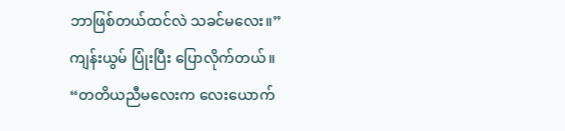ဘာဖြစ်တယ်ထင်လဲ သခင်မလေး။”
ကျန်းယွမ် ပြုံးပြီး ပြောလိုက်တယ်။
“တတိယညီမလေးက လေးယောက်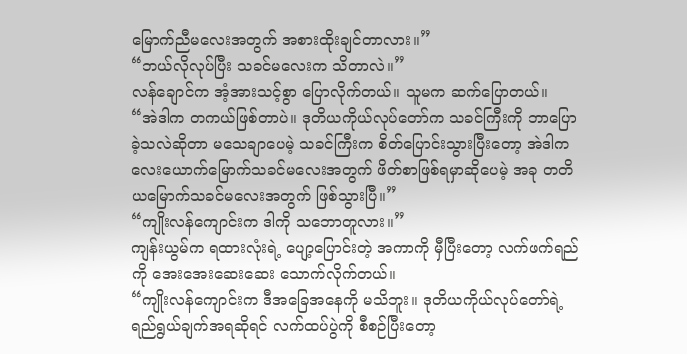မြောက်ညီမလေးအတွက် အစားထိုးချင်တာလား။”
“ဘယ်လိုလုပ်ပြီး သခင်မလေးက သိတာလဲ။”
လန်ချောင်က အံ့အားသင့်စွာ ပြောလိုက်တယ်။ သူမက ဆက်ပြောတယ်။
“အဲဒါက တကယ်ဖြစ်တာပဲ။ ဒုတိယကိုယ်လုပ်တော်က သခင်ကြီးကို ဘာပြောခဲ့သလဲဆိုတာ မသေချာပေမဲ့ သခင်ကြီးက စိတ်ပြောင်းသွားပြီးတော့ အဲဒါက လေးယောက်မြောက်သခင်မလေးအတွက် ဖိတ်စာဖြစ်ရမှာဆိုပေမဲ့ အခု တတိယမြောက်သခင်မလေးအတွက် ဖြစ်သွားပြီ။”
“ကျိုးလန်ကျောင်းက ဒါကို သဘောတူလား။”
ကျန်းယွမ်က ရထားလုံးရဲ့ ပျော့ပြောင်းတဲ့ အကာကို မှီပြီးတော့ လက်ဖက်ရည်ကို အေးအေးဆေးဆေး သောက်လိုက်တယ်။
“ကျိုးလန်ကျောင်းက ဒီအခြေအနေကို မသိဘူး။ ဒုတိယကိုယ်လုပ်တော်ရဲ့ ရည်ရွယ်ချက်အရဆိုရင် လက်ထပ်ပွဲကို စီစဉ်ပြီးတော့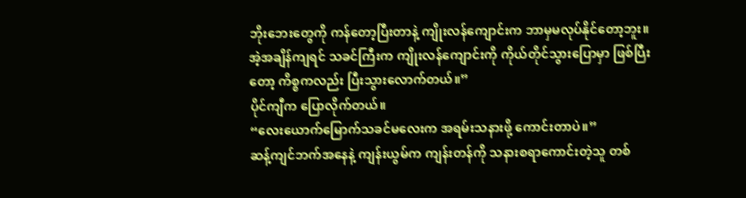ဘိုးဘေးတွေကို ကန်တော့ပြီးတာနဲ့ ကျိုးလန်ကျောင်းက ဘာမှမလုပ်နိုင်တော့ဘူး။ အဲ့အချိန်ကျရင် သခင်ကြီးက ကျိုးလန်ကျောင်းကို ကိုယ်တိုင်သွားပြောမှာ ဖြစ်ပြီးတော့ ကိစ္စကလည်း ပြီးသွားလောက်တယ်။”
ပိုင်ကျီက ပြောလိုက်တယ်။
“လေးယောက်မြောက်သခင်မလေးက အရမ်းသနားဖို့ ကောင်းတာပဲ။”
ဆန့်ကျင်ဘက်အနေနဲ့ ကျန်းယွမ်က ကျန်းတန်ကို သနားစရာကောင်းတဲ့သူ တစ်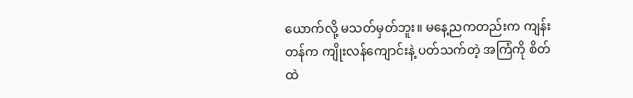ယောက်လို့ မသတ်မှတ်ဘူး။ မနေ့ညကတည်းက ကျန်းတန်က ကျိုးလန်ကျောင်းနဲ့ ပတ်သက်တဲ့ အကြံကို စိတ်ထဲ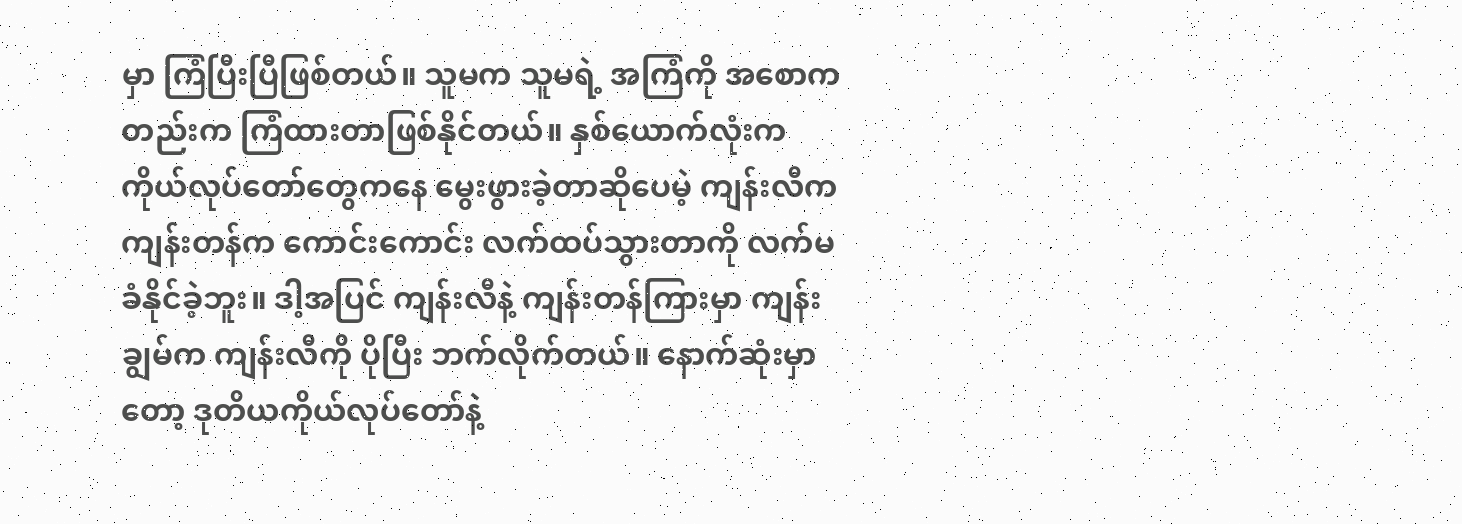မှာ ကြံပြီးပြီဖြစ်တယ်။ သူမက သူမရဲ့ အကြံကို အစောကတည်းက ကြံထားတာဖြစ်နိုင်တယ်။ နှစ်ယောက်လုံးက ကိုယ်လုပ်တော်တွေကနေ မွေးဖွားခဲ့တာဆိုပေမဲ့ ကျန်းလီက ကျန်းတန်က ကောင်းကောင်း လက်ထပ်သွားတာကို လက်မခံနိုင်ခဲ့ဘူး။ ဒါ့အပြင် ကျန်းလီနဲ့ ကျန်းတန်ကြားမှာ ကျန်းချွမ်က ကျန်းလီကို ပိုပြီး ဘက်လိုက်တယ်။ နောက်ဆုံးမှာတော့ ဒုတိယကိုယ်လုပ်တော်နဲ့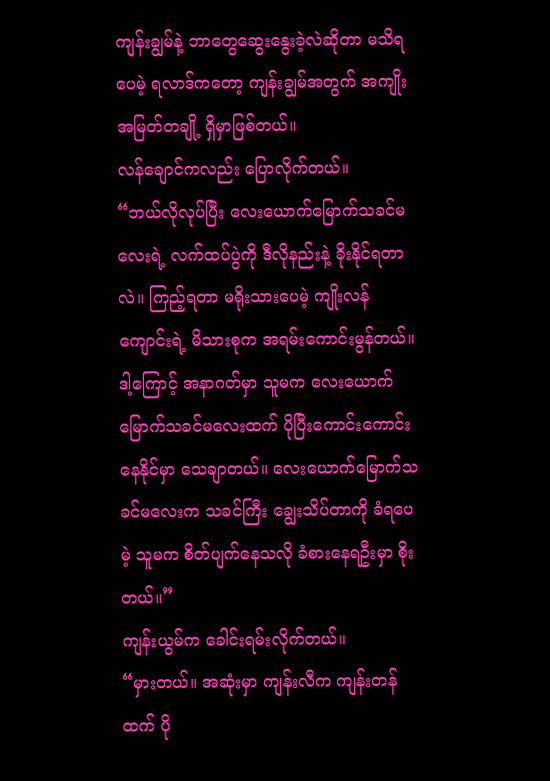ကျန်းချွမ်နဲ့ ဘာတွေဆွေးနွေးခဲ့လဲဆိုတာ မသိရပေမဲ့ ရလာဒ်ကတော့ ကျန်းချွမ်အတွက် အကျိုးအမြတ်တချို့ ရှိမှာဖြစ်တယ်။
လန်ချောင်ကလည်း ပြောလိုက်တယ်။
“ဘယ်လိုလုပ်ပြီး လေးယောက်မြောက်သခင်မလေးရဲ့ လက်ထပ်ပွဲကို ဒီလိုနည်းနဲ့ ခိုးနိုင်ရတာလဲ။ ကြည့်ရတာ မရိုးသားပေမဲ့ ကျိုးလန်ကျောင်းရဲ့ မိသားစုက အရမ်းကောင်းမွန်တယ်။ ဒါ့ကြောင့် အနာဂတ်မှာ သူမက လေးယောက်မြောက်သခင်မလေးထက် ပိုပြီးကောင်းကောင်း နေနိုင်မှာ သေချာတယ်။ လေးယောက်မြောက်သခင်မလေးက သခင်ကြီး ချွေးသိပ်တာကို ခံရပေမဲ့ သူမက စိတ်ပျက်နေသလို ခံစားနေရဦးမှာ စိုးတယ်။”
ကျန်းယွမ်က ခေါင်းရမ်းလိုက်တယ်။
“မှားတယ်။ အဆုံးမှာ ကျန်းလီက ကျန်းတန်ထက် ပို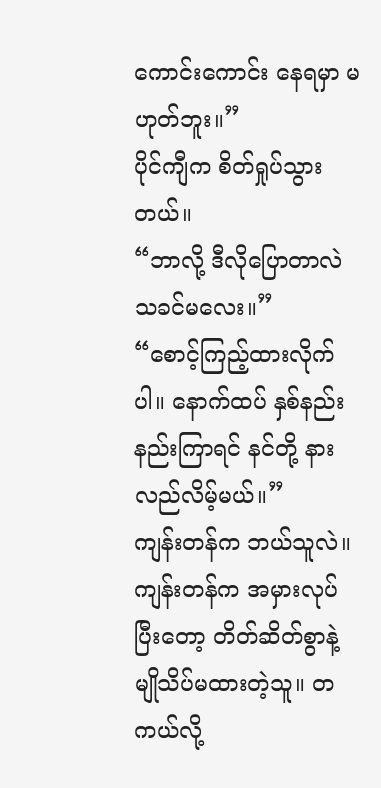ကောင်းကောင်း နေရမှာ မဟုတ်ဘူး။”
ပိုင်ကျီက စိတ်ရှုပ်သွားတယ်။
“ဘာလို့ ဒီလိုပြောတာလဲ သခင်မလေး။”
“စောင့်ကြည့်ထားလိုက်ပါ။ နောက်ထပ် နှစ်နည်းနည်းကြာရင် နင်တို့ နားလည်လိမ့်မယ်။”
ကျန်းတန်က ဘယ်သူလဲ။ ကျန်းတန်က အမှားလုပ်ပြီးတော့ တိတ်ဆိတ်စွာနဲ့ မျိုသိပ်မထားတဲ့သူ။ တကယ်လို့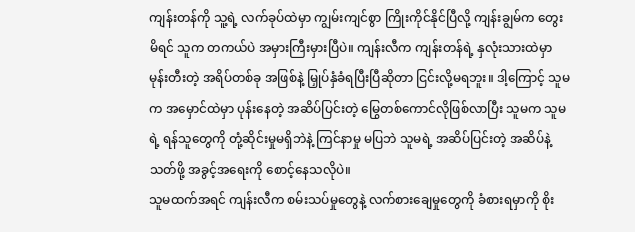ကျန်းတန်ကို သူ့ရဲ့ လက်ခုပ်ထဲမှာ ကျွမ်းကျင်စွာ ကြိုးကိုင်နိုင်ပြီလို့ ကျန်းချွမ်က တွေးမိရင် သူက တကယ်ပဲ အမှားကြီးမှားပြီပဲ။ ကျန်းလီက ကျန်းတန်ရဲ့ နှလုံးသားထဲမှာ မုန်းတီးတဲ့ အရိပ်တစ်ခု အဖြစ်နဲ့ မြှုပ်နှံခံရပြီးပြီဆိုတာ ငြင်းလို့မရဘူး။ ဒါ့ကြောင့် သူမက အမှောင်ထဲမှာ ပုန်းနေတဲ့ အဆိပ်ပြင်းတဲ့ မြွေတစ်ကောင်လိုဖြစ်လာပြီး သူမက သူမရဲ့ ရန်သူတွေကို တုံ့ဆိုင်းမှုမရှိဘဲနဲ့ ကြင်နာမှု မပြဘဲ သူမရဲ့ အဆိပ်ပြင်းတဲ့ အဆိပ်နဲ့ သတ်ဖို့ အခွင့်အရေးကို စောင့်နေသလိုပဲ။
သူမထက်အရင် ကျန်းလီက စမ်းသပ်မှုတွေနဲ့ လက်စားချေမှုတွေကို ခံစားရမှာကို စိုး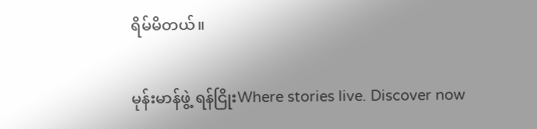ရိမ်မိတယ်။

မုန်းမာန်ဖွဲ့ ရန်ငြိုးWhere stories live. Discover now